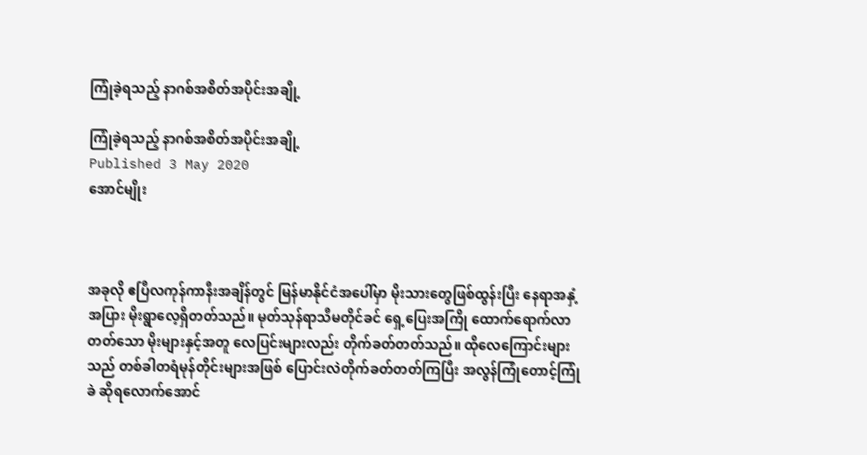ကြုံခဲ့ရသည့် နာဂစ်အစိတ်အပိုင်းအချို့

ကြုံခဲ့ရသည့် နာဂစ်အစိတ်အပိုင်းအချို့
Published 3 May 2020
အောင်မျိုး



အခုလို ဧပြီလကုန်ကာနီးအချိန်တွင် မြန်မာနိုင်ငံအပေါ်မှာ မိုးသားတွေဖြစ်ထွန်းပြီး နေရာအနှံ့အပြား မိုးရွာလေ့ရှိတတ်သည်။ မုတ်သုန်ရာသီမတိုင်ခင် ရှေ့ပြေးအကြို ထောက်ရောက်လာတတ်သော မိုးများနှင့်အတူ လေပြင်းများလည်း တိုက်ခတ်တတ်သည်။ ထိုလေကြောင်းများသည် တစ်ခါတရံမုန်တိုင်းများအဖြစ် ပြောင်းလဲတိုက်ခတ်တတ်ကြပြီး အလွန်ကြုံတောင့်ကြုံခဲ ဆိုရလောက်အောင်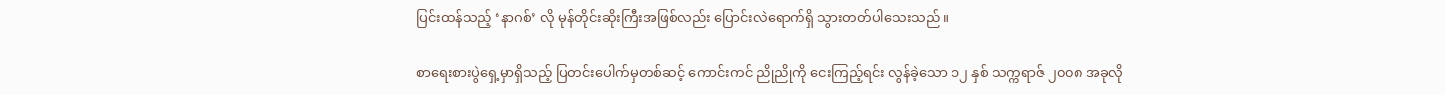ပြင်းထန်သည့် ‘နာဂစ်’ လို မုန်တိုင်းဆိုးကြီးအဖြစ်လည်း ပြောင်းလဲရောက်ရှိ သွားတတ်ပါသေးသည်။

စာရေးစားပွဲရှေ့မှာရှိသည့် ပြတင်းပေါက်မှတစ်ဆင့် ကောင်းကင် ညိုညိုကို ငေးကြည့်ရင်း လွန်ခဲ့သော ၁၂ နှစ် သက္ကရာဇ် ၂၀၀၈ အခုလို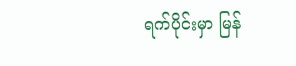ရက်ပိုင်းမှာ မြန်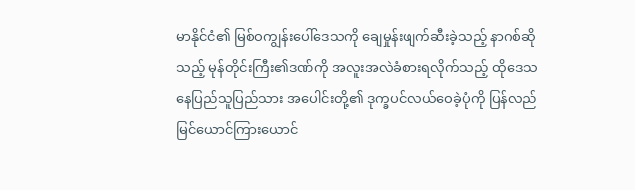မာနိုင်ငံ၏ မြစ်ဝကျွန်းပေါ်ဒေသကို ချေမှုန်းဖျက်ဆီးခဲ့သည့် နာဂစ်ဆိုသည့် မုန်တိုင်းကြီး၏ဒဏ်ကို အလူးအလဲခံစားရလိုက်သည့် ထိုဒေသနေပြည်သူပြည်သား အပေါင်းတို့၏ ဒုက္ခပင်လယ်ဝေခဲ့ပုံကို ပြန်လည်မြင်ယောင်ကြားယောင်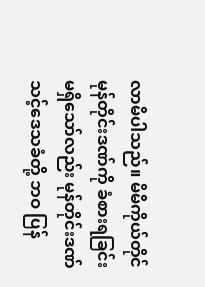လာမိပါသည်။ မိမိကိုယ်တိုင် မုန်တိုင်းဒဏ်ကို ခံစားရခြင်းမရှိသော်လည်း မုန်တိုင်းဒဏ်သင့်ဒေသခံတို့ ဘဝ ပြန်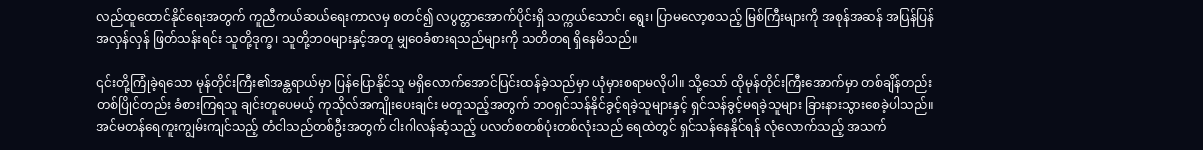လည်ထူထောင်နိုင်ရေးအတွက် ကူညီကယ်ဆယ်ရေးကာလမှ စတင်၍ လပွတ္တာအောက်ပိုင်းရှိ သက္ကယ်သောင်၊ ရွေး၊ ပြာမလော့စသည့် မြစ်ကြီးများကို အစုန်အဆန် အပြန်ပြန်အလှန်လှန် ဖြတ်သန်းရင်း သူတို့ဒုက္ခ၊ သူတို့ဘဝများနှင့်အတူ မျှဝေခံစားရသည်များကို သတိတရ ရှိနေမိသည်။

၎င်းတို့ကြုံခဲ့ရသော မုန်တိုင်းကြီး၏အန္တရာယ်မှာ ပြန်ပြောနိုင်သူ မရှိလောက်အောင်ပြင်းထန်ခဲ့သည်မှာ ယုံမှားစရာမလိုပါ။ သို့သော် ထိုမုန်တိုင်းကြီးအောက်မှာ တစ်ချိန်တည်းတစ်ပြိုင်တည်း ခံစားကြရသူ ချင်းတူပေမယ့် ကုသိုလ်အကျိုးပေးချင်း မတူသည့်အတွက် ဘဝရှင်သန်နိုင်ခွင့်ရခဲ့သူများနှင့် ရှင်သန်ခွင့်မရခဲ့သူများ ခြားနားသွားစေခဲ့ပါသည်။ အင်မတန်ရေကူးကျွမ်းကျင်သည့် တံငါသည်တစ်ဦးအတွက် ငါးဂါလန်ဆံ့သည့် ပလတ်စတစ်ပုံးတစ်လုံးသည် ရေထဲတွင် ရှင်သန်နေနိုင်ရန် လုံလောက်သည့် အသက်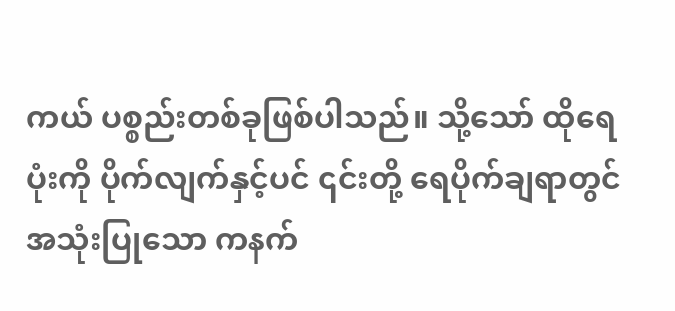ကယ် ပစ္စည်းတစ်ခုဖြစ်ပါသည်။ သို့သော် ထိုရေပုံးကို ပိုက်လျက်နှင့်ပင် ၎င်းတို့ ရေပိုက်ချရာတွင် အသုံးပြုသော ကနက်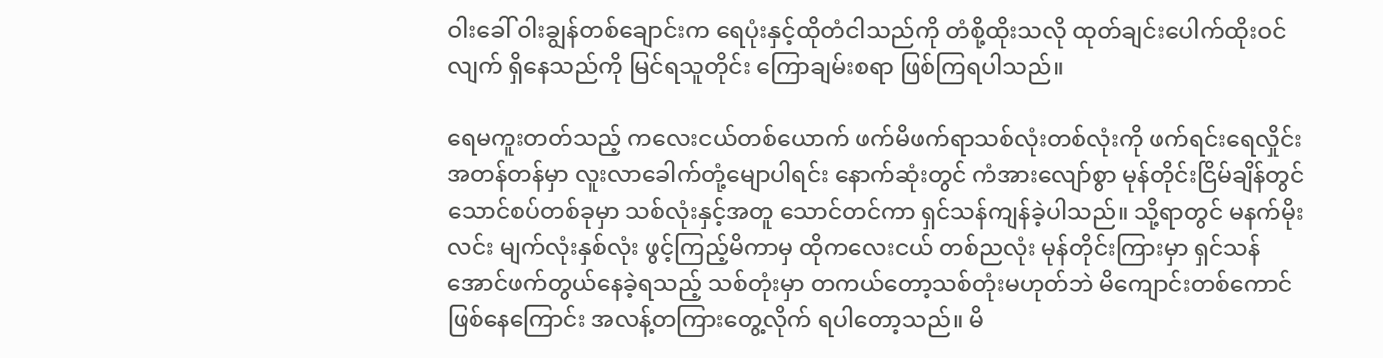ဝါးခေါ် ၀ါးချွန်တစ်ချောင်းက ရေပုံးနှင့်ထိုတံငါသည်ကို တံစို့ထိုးသလို ထုတ်ချင်းပေါက်ထိုးဝင်လျက် ရှိနေသည်ကို မြင်ရသူတိုင်း ကြောချမ်းစရာ ဖြစ်ကြရပါသည်။

ရေမကူးတတ်သည့် ကလေးငယ်တစ်ယောက် ဖက်မိဖက်ရာသစ်လုံးတစ်လုံးကို ဖက်ရင်းရေလှိုင်းအတန်တန်မှာ လူးလာခေါက်တုံ့မျောပါရင်း နောက်ဆုံးတွင် ကံအားလျော်စွာ မုန်တိုင်းငြိမ်ချိန်တွင် သောင်စပ်တစ်ခုမှာ သစ်လုံးနှင့်အတူ သောင်တင်ကာ ရှင်သန်ကျန်ခဲ့ပါသည်။ သို့ရာတွင် မနက်မိုးလင်း မျက်လုံးနှစ်လုံး ဖွင့်ကြည့်မိကာမှ ထိုကလေးငယ် တစ်ညလုံး မုန်တိုင်းကြားမှာ ရှင်သန်အောင်ဖက်တွယ်နေခဲ့ရသည့် သစ်တုံးမှာ တကယ်တော့သစ်တုံးမဟုတ်ဘဲ မိကျောင်းတစ်ကောင်ဖြစ်နေကြောင်း အလန့်တကြားတွေ့လိုက် ရပါတော့သည်။ မိ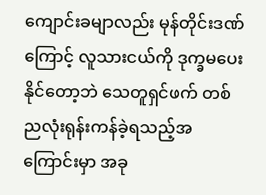ကျောင်းခမျာလည်း မုန်တိုင်းဒဏ်ကြောင့် လူသားငယ်ကို ဒုက္ခမပေးနိုင်တော့ဘဲ သေတူရှင်ဖက် တစ်ညလုံးရုန်းကန်ခဲ့ရသည့်အကြောင်းမှာ အခု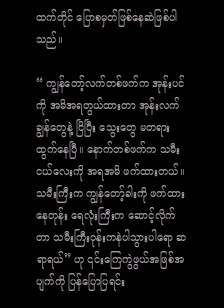ထက်တိုင် ပြောစမှတ်ဖြစ်နေဆဲဖြစ်ပါသည်။

“ ကျွန်တော့်လက်တစ်ဖက်က အုန်းပင်ကို အမိအရတွယ်ထားတာ အုန်းလက်ချွန်တွေနဲ့ ငြိပြီး သွေးတွေ မတရားထွက်နေပြီ။ နောက်တစ်ဖက်က သမီးငယ်လေးကို အရအမိ ဖက်ထားတယ်။ သမီးကြီးက ကျွန်တော့်ခါးကို ဖက်ထားနေတုန်း ရေလုံးကြီးက ဆောင့်လိုက်တာ သမီးကြီးဝုန်းကနဲပါသွားပါရော ဆရာရယ်” ဟု ၎င်းကြေကွဲဖွယ်အဖြစ်အပျက်ကို ပြန်ပြောပြရင်း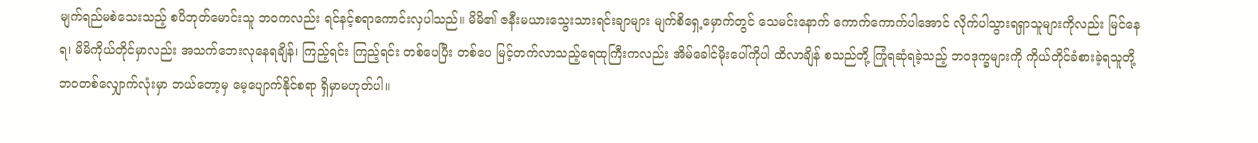မျက်ရည်မစဲသေးသည့် စပိဘုတ်မောင်းသူ ဘဝကလည်း ရင်နင့်စရာကောင်းလှပါသည်။ မိမိ၏ ဇနီးမယားသွေးသားရင်းချာများ မျက်စိရှေ့မှောက်တွင် သေမင်းနောက် ကောက်ကောက်ပါအောင် လိုက်ပါသွားရရှာသူများကိုလည်း မြင်နေရ၊ မိမိကိုယ်တိုင်မှာလည်း အသက်ဘေးလုနေရချိန်၊ ကြည့်ရင်း ကြည့်ရင်း တစ်ပေပြီး တစ်ပေ မြင့်တက်လာသည့်ရေထုကြီးကလည်း အိမ်ခေါင်မိုးပေါ်ကိုပါ ထိလာချိန် စသည်တို့ ကြုံရဆုံရခဲ့သည့် ဘဝဒုက္ခများကို ကိုယ်တိုင်ခံစားခဲ့ရသူတို့ ဘဝတစ်လျှောက်လုံးမှာ ဘယ်တော့မှ မေ့ပျောက်နိုင်စရာ ရှိမှာမဟုတ်ပါ။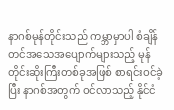နာဂစ်မုန်တိုင်းသည် ကမ္ဘာမှာပါ စံချိန်တင်အသေအပျောက်များသည့် မုန်တိုင်းဆိုးကြီးတစ်ခုအဖြစ် စာရင်းဝင်ခဲ့ပြီး နာဂစ်အတွက် ဝင်လာသည့် နိုင်ငံ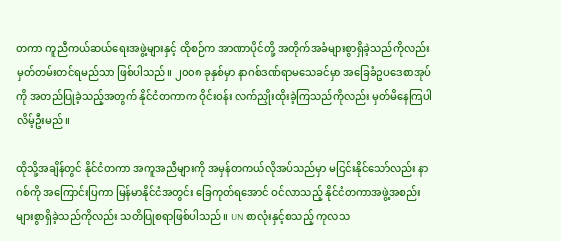တကာ ကူညီကယ်ဆယ်ရေးအဖွဲ့များနှင့် ထိုစဉ်က အာဏာပိုင်တို့ အတိုက်အခံများစွာရှိခဲ့သည်ကိုလည်း မှတ်တမ်းတင်ရမည်သာ ဖြစ်ပါသည်။ ၂၀၀၈ ခုနှစ်မှာ နာဂစ်ဒဏ်ရာမသေခင်မှာ အခြေခံဥပဒေစာအုပ်ကို အတည်ပြုခဲ့သည့်အတွက် နိုင်ငံတကာက ဝိုင်းဝန်း လက်ညှိုးထိုးခဲ့ကြသည်ကိုလည်း မှတ်မိနေကြပါလိမ့်ဦးမည်။

ထိုသို့အချိန်တွင် နိုင်ငံတကာ အကူအညီများကို အမှန်တကယ်လိုအပ်သည်မှာ မငြင်းနိုင်သော်လည်း နာဂစ်ကို အကြောင်းပြကာ မြန်မာနိုင်ငံအတွင်း ခြေကုတ်ရအောင် ဝင်လာသည့် နိုင်ငံတကာအဖွဲ့အစည်း များစွာရှိခဲ့သည်ကိုလည်း သတိပြုစရာဖြစ်ပါသည်။ UN စာလုံးနှင့်စသည့် ကုလသ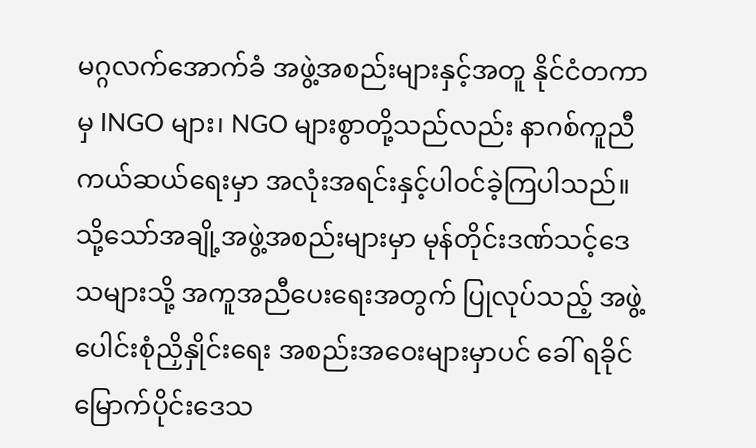မဂ္ဂလက်အောက်ခံ အဖွဲ့အစည်းများနှင့်အတူ နိုင်ငံတကာမှ INGO များ၊ NGO များစွာတို့သည်လည်း နာဂစ်ကူညီကယ်ဆယ်ရေးမှာ အလုံးအရင်းနှင့်ပါဝင်ခဲ့ကြပါသည်။ သို့သော်အချို့အဖွဲ့အစည်းများမှာ မုန်တိုင်းဒဏ်သင့်ဒေသများသို့ အကူအညီပေးရေးအတွက် ပြုလုပ်သည့် အဖွဲ့ပေါင်းစုံညှိနှိုင်းရေး အစည်းအဝေးများမှာပင် ခေါ် ရခိုင်မြောက်ပိုင်းဒေသ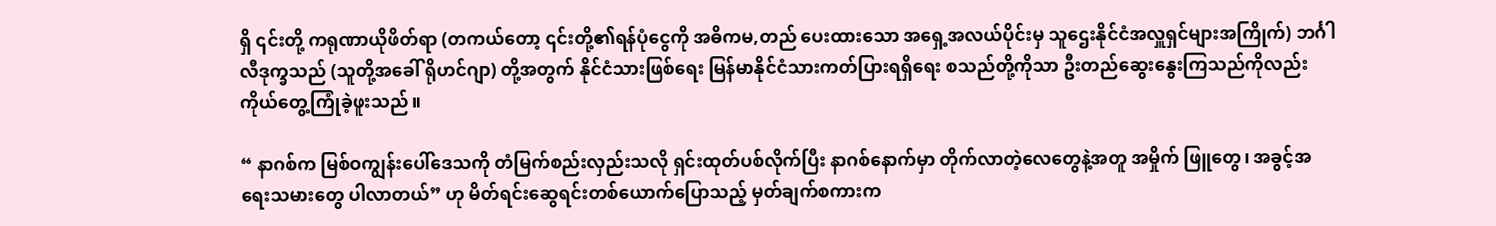ရှိ ၎င်းတို့ ကရုဏာယိုဖိတ်ရာ (တကယ်တော့ ၎င်းတို့၏ရန်ပုံငွေကို အဓိကမ,တည် ပေးထားသော အရှေ့အလယ်ပိုင်းမှ သူဌေးနိုင်ငံအလှူရှင်များအကြိုက်) ဘင်္ဂါလီဒုက္ခသည် (သူတို့အခေါ် ရိုဟင်ဂျာ) တို့အတွက် နိုင်ငံသားဖြစ်ရေး မြန်မာနိုင်ငံသားကတ်ပြားရရှိရေး စသည်တို့ကိုသာ ဦးတည်ဆွေးနွေးကြသည်ကိုလည်း ကိုယ်တွေ့ကြုံခဲ့ဖူးသည်။

“ နာဂစ်က မြစ်ဝကျွန်းပေါ်ဒေသကို တံမြက်စည်းလှည်းသလို ရှင်းထုတ်ပစ်လိုက်ပြီး နာဂစ်နောက်မှာ တိုက်လာတဲ့လေတွေနဲ့အတူ အမှိုက် ဖြူတွေ၊ အခွင့်အရေးသမားတွေ ပါလာတယ်” ဟု မိတ်ရင်းဆွေရင်းတစ်ယောက်ပြောသည့် မှတ်ချက်စကားက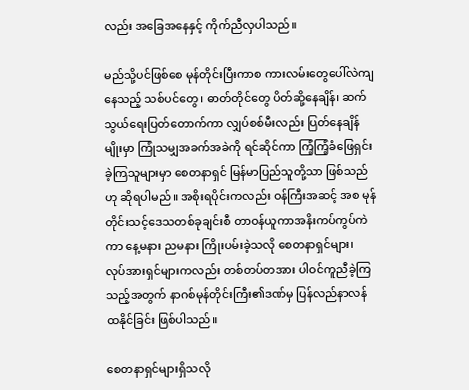လည်း အခြေအနေနှင့် ကိုက်ညီလှပါသည်။

မည်သို့ပင်ဖြစ်စေ မုန်တိုင်းပြီးကာစ ကားလမ်းတွေပေါ်လဲကျနေသည့် သစ်ပင်တွေ၊ ဓာတ်တိုင်တွေ ပိတ်ဆို့နေချိန်၊ ဆက်သွယ်ရေးပြတ်တောက်ကာ လျှပ်စစ်မီးလည်း ပြတ်နေချိန်မျိုးမှာ ကြုံသမျှအခက်အခဲကို ရင်ဆိုင်ကာ ကြံ့ကြံ့ခံဖြေရှင်းခဲ့ကြသူများမှာ စေတနာရှင် မြန်မာပြည်သူတို့သာ ဖြစ်သည်ဟု ဆိုရပါမည်။ အစိုးရပိုင်းကလည်း ဝန်ကြီးအဆင့် အစ မုန်တိုင်းသင့်ဒေသတစ်ခုချင်းစီ တာဝန်ယူကာအနိးကပ်ကွပ်ကဲကာ နေ့မနား ညမနား ကြိုးပမ်းခဲ့သလို စေတနာရှင်များ၊ လုပ်အားရှင်များကလည်း တစ်တပ်တအား ပါဝင်ကူညီခဲ့ကြသည့်အတွက် နာဂစ်မုန်တိုင်းကြီး၏ဒဏ်မှ ပြန်လည်နာလန်ထနိုင်ခြင်း ဖြစ်ပါသည်။

စေတနာရှင်များရှိသလို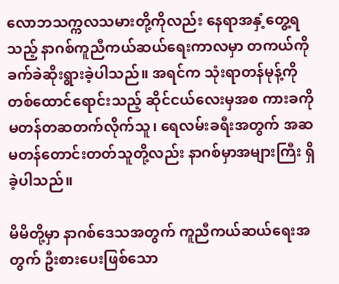လောဘသက္ကလသမားတို့ကိုလည်း နေရာအနှံ့တွေ့ရသည့် နာဂစ်ကူညီကယ်ဆယ်ရေးကာလမှာ တကယ်ကို ခက်ခဲဆိုးရွားခဲ့ပါသည်။ အရင်က သုံးရာတန်မုန့်ကို တစ်ထောင်ရောင်းသည့် ဆိုင်ငယ်လေးမှအစ ကားခကို မတန်တဆတက်လိုက်သူ၊ ရေလမ်းခရီးအတွက် အဆမတန်တောင်းတတ်သူတို့လည်း နာဂစ်မှာအများကြီး ရှိခဲ့ပါသည်။

မိမိတို့မှာ နာဂစ်ဒေသအတွက် ကူညီကယ်ဆယ်ရေးအတွက် ဦးစားပေးဖြစ်သော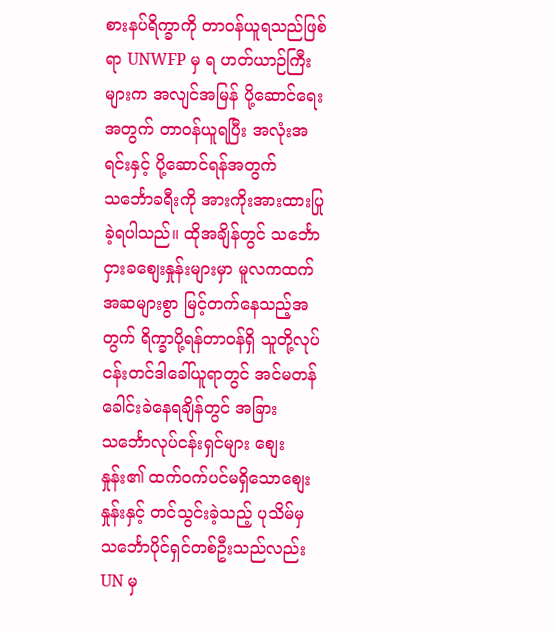စားနပ်ရိက္ခာကို တာဝန်ယူရသည်ဖြစ်ရာ UNWFP မှ ရ ဟတ်ယာဉ်ကြီးများက အလျင်အမြန် ပို့ဆောင်ရေးအတွက် တာဝန်ယူရပြီး အလုံးအရင်းနှင့် ပို့ဆောင်ရန်အတွက် သင်္ဘောခရီးကို အားကိုးအားထားပြုခဲ့ရပါသည်။ ထိုအချိန်တွင် သင်္ဘောငှားခစျေးနှုန်းများမှာ မူလကထက် အဆများစွာ မြင့်တက်နေသည့်အတွက် ရိက္ခာပို့ရန်တာဝန်ရှိ သူတို့လုပ်ငန်းတင်ဒါခေါ်ယူရာတွင် အင်မတန်ခေါင်းခဲနေရချိန်တွင် အခြားသင်္ဘောလုပ်ငန်းရှင်များ စျေးနှုန်း၏ ထက်ဝက်ပင်မရှိသောစျေးနှုန်းနှင့် တင်သွင်းခဲ့သည့် ပုသိမ်မှ သင်္ဘောပိုင်ရှင်တစ်ဦးသည်လည်း UN မှ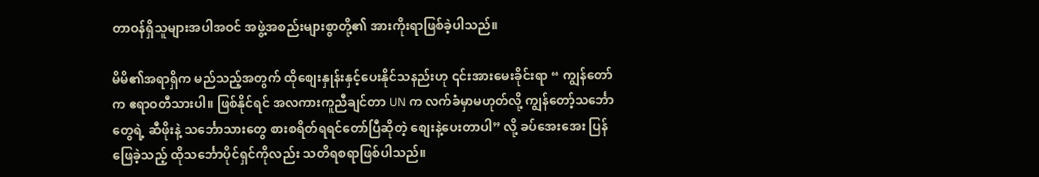တာဝန်ရှိသူများအပါအဝင် အဖွဲ့အစည်းများစွာတို့၏ အားကိုးရာဖြစ်ခဲ့ပါသည်။

မိမိ၏အရာရှိက မည်သည့်အတွက် ထိုစျေးနှုန်းနှင့်ပေးနိုင်သနည်းဟု ၎င်းအားမေးခိုင်းရာ “ ကျွန်တော်က ဧရာဝတီသားပါ။ ဖြစ်နိုင်ရင် အလကားကူညီချင်တာ UN က လက်ခံမှာမဟုတ်လို့ ကျွန်တော့်သင်္ဘောတွေရဲ့ ဆီဖိုးနဲ့ သင်္ဘောသားတွေ စားစရိတ်ရရင်တော်ပြီဆိုတဲ့ စျေးနဲ့ပေးတာပါ” လို့ ခပ်အေးအေး ပြန်ဖြေခဲ့သည့် ထိုသင်္ဘောပိုင်ရှင်ကိုလည်း သတိရစရာဖြစ်ပါသည်။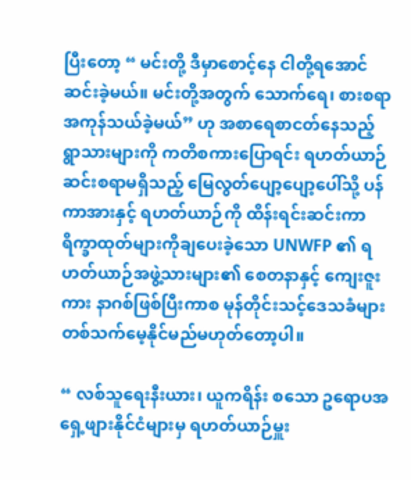ပြီးတော့ “ မင်းတို့ ဒီမှာစောင့်နေ ငါတို့ရအောင်ဆင်းခဲ့မယ်။ မင်းတို့အတွက် သောက်ရေ၊ စားစရာ အကုန်သယ်ခဲ့မယ်” ဟု အစာရေစာငတ်နေသည့် ရွာသားများကို ကတိစကားပြောရင်း ရဟတ်ယာဉ် ဆင်းစရာမရှိသည့် မြေလွတ်ပျော့ပျော့ပေါ်သို့ ပန်ကာအားနှင့် ရဟတ်ယာဉ်ကို ထိန်းရင်းဆင်းကာ ရိက္ခာထုတ်များကိုချပေးခဲ့သော UNWFP ၏ ရဟတ်ယာဉ်အဖွဲ့သားများ၏ စေတနာနှင့် ကျေးဇူးကား နာဂစ်ဖြစ်ပြီးကာစ မုန်တိုင်းသင့်ဒေသခံများ တစ်သက်မေ့နိုင်မည်မဟုတ်တော့ပါ။

“ လစ်သူရေးနီးယား၊ ယူကရိန်း စသော ဥရောပအရှေ့ဖျားနိုင်ငံများမှ ရဟတ်ယာဉ်မှူး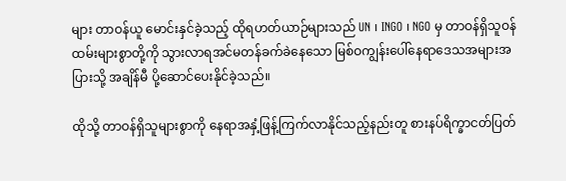များ တာဝန်ယူ မောင်းနှင်ခဲ့သည့် ထိုရဟတ်ယာဉ်များသည် UN ၊ INGO ၊ NGO မှ တာဝန်ရှိသူဝန်ထမ်းများစွာတို့ကို သွားလာရအင်မတန်ခက်ခဲနေသော မြစ်ဝကျွန်းပေါ်နေရာဒေသအများအပြားသို့ အချိန်မီ ပို့ဆောင်ပေးနိုင်ခဲ့သည်။

ထိုသို့ တာဝန်ရှိသူများစွာကို နေရာအနှံ့ဖြန့်ကြက်လာနိုင်သည့်နည်းတူ စားနပ်ရိက္ခာငတ်ပြတ်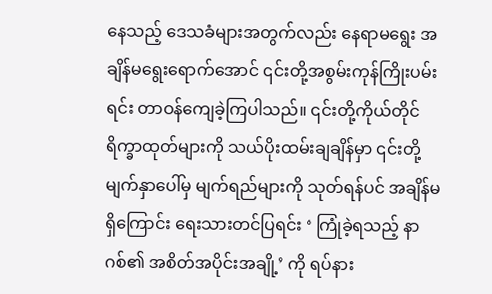နေသည့် ဒေသခံများအတွက်လည်း နေရာမရွေး အချိန်မရွေးရောက်အောင် ၎င်းတို့အစွမ်းကုန်ကြိုးပမ်းရင်း တာဝန်ကျေခဲ့ကြပါသည်။ ၎င်းတို့ကိုယ်တိုင်ရိက္ခာထုတ်များကို သယ်ပိုးထမ်းချချိန်မှာ ၎င်းတို့မျက်နှာပေါ်မှ မျက်ရည်များကို သုတ်ရန်ပင် အချိန်မရှိကြောင်း ရေးသားတင်ပြရင်း ‘ ကြုံခဲ့ရသည့် နာဂစ်၏ အစိတ်အပိုင်းအချို့’ ကို ရပ်နား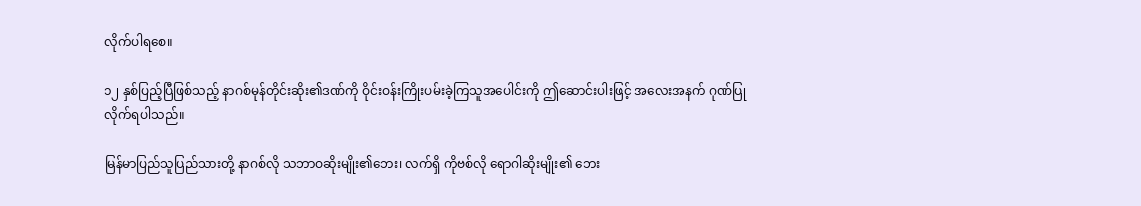လိုက်ပါရစေ။

၁၂ နှစ်ပြည့်ပြီဖြစ်သည့် နာဂစ်မုန်တိုင်းဆိုး၏ဒဏ်ကို ဝိုင်းဝန်းကြိုးပမ်းခဲ့ကြသူအပေါင်းကို ဤဆောင်းပါးဖြင့် အလေးအနက် ဂုဏ်ပြုလိုက်ရပါသည်။

မြန်မာပြည်သူပြည်သားတို့ နာဂစ်လို သဘာဝဆိုးမျိုး၏ဘေး၊ လက်ရှိ ကိုဗစ်လို ရောဂါဆိုးမျိုး၏ ဘေး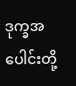ဒုက္ခအပေါင်းတို့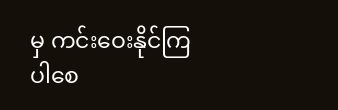မှ ကင်းဝေးနိုင်ကြပါစေ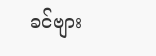ခင်ဗျား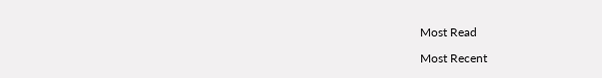Most Read

Most Recent